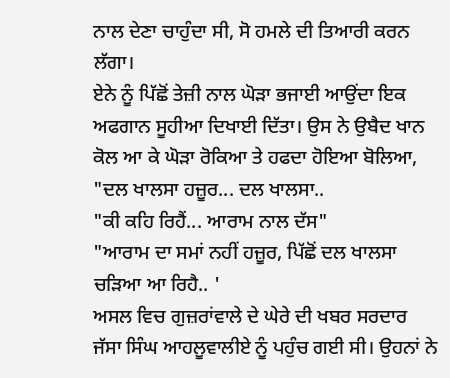ਨਾਲ ਦੇਣਾ ਚਾਹੁੰਦਾ ਸੀ, ਸੋ ਹਮਲੇ ਦੀ ਤਿਆਰੀ ਕਰਨ ਲੱਗਾ।
ਏਨੇ ਨੂੰ ਪਿੱਛੋਂ ਤੇਜ਼ੀ ਨਾਲ ਘੋੜਾ ਭਜਾਈ ਆਉਂਦਾ ਇਕ ਅਫਗਾਨ ਸੂਹੀਆ ਦਿਖਾਈ ਦਿੱਤਾ। ਉਸ ਨੇ ਉਬੈਦ ਖਾਨ ਕੋਲ ਆ ਕੇ ਘੋੜਾ ਰੋਕਿਆ ਤੇ ਹਫਦਾ ਹੋਇਆ ਬੋਲਿਆ,
"ਦਲ ਖਾਲਸਾ ਹਜ਼ੂਰ... ਦਲ ਖਾਲਸਾ..
"ਕੀ ਕਹਿ ਰਿਹੈਂ... ਆਰਾਮ ਨਾਲ ਦੱਸ"
"ਆਰਾਮ ਦਾ ਸਮਾਂ ਨਹੀਂ ਹਜ਼ੂਰ, ਪਿੱਛੋਂ ਦਲ ਖਾਲਸਾ ਚੜਿਆ ਆ ਰਿਹੈ.. '
ਅਸਲ ਵਿਚ ਗੁਜ਼ਰਾਂਵਾਲੇ ਦੇ ਘੇਰੇ ਦੀ ਖਬਰ ਸਰਦਾਰ ਜੱਸਾ ਸਿੰਘ ਆਹਲੂਵਾਲੀਏ ਨੂੰ ਪਹੁੰਚ ਗਈ ਸੀ। ਉਹਨਾਂ ਨੇ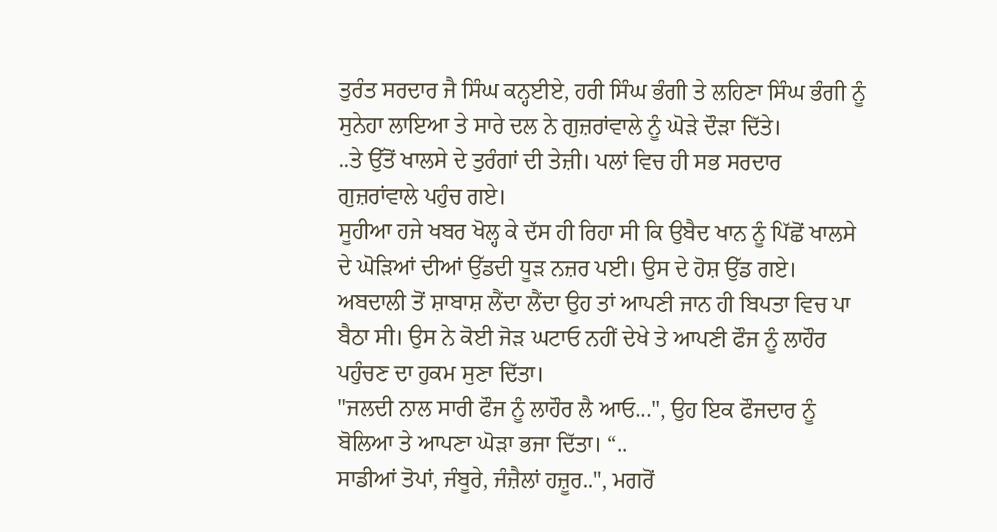ਤੁਰੰਤ ਸਰਦਾਰ ਜੈ ਸਿੰਘ ਕਨ੍ਹਈਏ, ਹਰੀ ਸਿੰਘ ਭੰਗੀ ਤੇ ਲਹਿਣਾ ਸਿੰਘ ਭੰਗੀ ਨੂੰ ਸੁਨੇਹਾ ਲਾਇਆ ਤੇ ਸਾਰੇ ਦਲ ਨੇ ਗੁਜ਼ਰਾਂਵਾਲੇ ਨੂੰ ਘੋੜੇ ਦੌੜਾ ਦਿੱਤੇ।
..ਤੇ ਉੱਤੋਂ ਖਾਲਸੇ ਦੇ ਤੁਰੰਗਾਂ ਦੀ ਤੇਜ਼ੀ। ਪਲਾਂ ਵਿਚ ਹੀ ਸਭ ਸਰਦਾਰ ਗੁਜ਼ਰਾਂਵਾਲੇ ਪਹੁੰਚ ਗਏ।
ਸੂਹੀਆ ਹਜੇ ਖਬਰ ਖੋਲ੍ਹ ਕੇ ਦੱਸ ਹੀ ਰਿਹਾ ਸੀ ਕਿ ਉਬੈਦ ਖਾਨ ਨੂੰ ਪਿੱਛੋਂ ਖਾਲਸੇ ਦੇ ਘੋੜਿਆਂ ਦੀਆਂ ਉੱਡਦੀ ਧੂੜ ਨਜ਼ਰ ਪਈ। ਉਸ ਦੇ ਹੋਸ਼ ਉੱਡ ਗਏ। ਅਬਦਾਲੀ ਤੋਂ ਸ਼ਾਬਾਸ਼ ਲੈਂਦਾ ਲੈਂਦਾ ਉਹ ਤਾਂ ਆਪਣੀ ਜਾਨ ਹੀ ਬਿਪਤਾ ਵਿਚ ਪਾ ਬੈਠਾ ਸੀ। ਉਸ ਨੇ ਕੋਈ ਜੋੜ ਘਟਾਓ ਨਹੀਂ ਦੇਖੇ ਤੇ ਆਪਣੀ ਫੌਜ ਨੂੰ ਲਾਹੌਰ ਪਹੁੰਚਣ ਦਾ ਹੁਕਮ ਸੁਣਾ ਦਿੱਤਾ।
"ਜਲਦੀ ਨਾਲ ਸਾਰੀ ਫੌਜ ਨੂੰ ਲਾਹੌਰ ਲੈ ਆਓ...", ਉਹ ਇਕ ਫੌਜਦਾਰ ਨੂੰ ਬੋਲਿਆ ਤੇ ਆਪਣਾ ਘੋੜਾ ਭਜਾ ਦਿੱਤਾ। “..
ਸਾਡੀਆਂ ਤੋਪਾਂ, ਜੰਬੂਰੇ, ਜੰਜ਼ੈਲਾਂ ਹਜ਼ੂਰ..", ਮਗਰੋਂ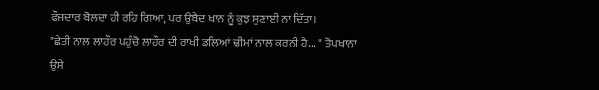ਫੌਜਦਾਰ ਬੋਲਦਾ ਹੀ ਰਹਿ ਗਿਆ, ਪਰ ਉਬੈਦ ਖਾਨ ਨੂੰ ਕੁਝ ਸੁਣਾਈ ਨਾ ਦਿੱਤਾ।
"ਛੇਤੀ ਨਾਲ ਲਾਹੌਰ ਪਹੁੰਚੋ ਲਾਹੌਰ ਦੀ ਰਾਖੀ ਡਲਿਆਂ ਢੀਮਾਂ ਨਾਲ ਕਰਨੀ ਹੈ... " ਤੋਪਖਾਨਾ ਉਸੇ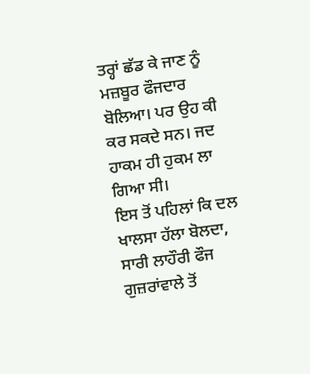ਤਰ੍ਹਾਂ ਛੱਡ ਕੇ ਜਾਣ ਨੂੰ ਮਜ਼ਬੂਰ ਫੌਜਦਾਰ ਬੋਲਿਆ। ਪਰ ਉਹ ਕੀ ਕਰ ਸਕਦੇ ਸਨ। ਜਦ ਹਾਕਮ ਹੀ ਹੁਕਮ ਲਾ ਗਿਆ ਸੀ।
ਇਸ ਤੋਂ ਪਹਿਲਾਂ ਕਿ ਦਲ ਖਾਲਸਾ ਹੱਲਾ ਬੋਲਦਾ, ਸਾਰੀ ਲਾਹੌਰੀ ਫੌਜ ਗੁਜ਼ਰਾਂਵਾਲੇ ਤੋਂ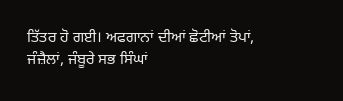ਤਿੱਤਰ ਹੋ ਗਈ। ਅਫਗਾਨਾਂ ਦੀਆਂ ਛੋਟੀਆਂ ਤੋਪਾਂ, ਜੰਜ਼ੈਲਾਂ, ਜੰਬੂਰੇ ਸਭ ਸਿੰਘਾਂ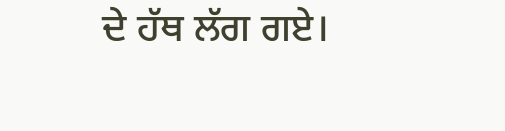ਦੇ ਹੱਥ ਲੱਗ ਗਏ।